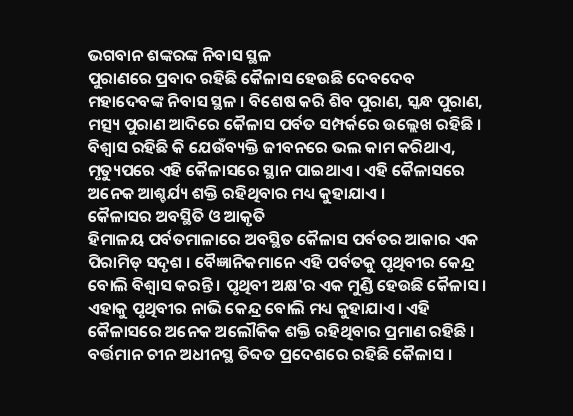ଭଗବାନ ଶଙ୍କରଙ୍କ ନିବାସ ସ୍ଥଳ
ପୁରାଣରେ ପ୍ରବାଦ ରହିଛି କୈଳାସ ହେଉଛି ଦେବଦେବ ମହାଦେବଙ୍କ ନିବାସ ସ୍ଥଳ । ବିଶେଷ କରି ଶିବ ପୁରାଣ, ସ୍କନ୍ଧ ପୁରାଣ, ମତ୍ସ୍ୟ ପୁରାଣ ଆଦିରେ କୈଳାସ ପର୍ବତ ସମ୍ପର୍କରେ ଉଲ୍ଲେଖ ରହିଛି । ବିଶ୍ବାସ ରହିଛି କି ଯେଉଁବ୍ୟକ୍ତି ଜୀବନରେ ଭଲ କାମ କରିଥାଏ, ମୃତ୍ୟୁପରେ ଏହି କୈଳାସରେ ସ୍ଥାନ ପାଇଥାଏ । ଏହି କୈଳାସରେ ଅନେକ ଆଶ୍ଚର୍ଯ୍ୟ ଶକ୍ତି ରହିଥିବାର ମଧ୍ୟ କୁହାଯାଏ ।
କୈଳାସର ଅବସ୍ଥିତି ଓ ଆକୃତି
ହିମାଳୟ ପର୍ବତମାଳାରେ ଅବସ୍ଥିତ କୈଳାସ ପର୍ବତର ଆକାର ଏକ ପିରାମିଡ୍ ସଦୃଶ । ବୈଜ୍ଞାନିକମାନେ ଏହି ପର୍ବତକୁ ପୃଥିବୀର କେନ୍ଦ୍ର ବୋଲି ବିଶ୍ବାସ କରନ୍ତି । ପୃଥିବୀ ଅକ୍ଷ'ର ଏକ ମୁଣ୍ଡି ହେଉଛି କୈଳାସ । ଏହାକୁ ପୃଥିବୀର ନାଭି କେନ୍ଦ୍ର ବୋଲି ମଧ୍ୟ କୁହାଯାଏ । ଏହି କୈଳାସରେ ଅନେକ ଅଲୌକିକ ଶକ୍ତି ରହିଥିବାର ପ୍ରମାଣ ରହିଛି । ବର୍ତ୍ତମାନ ଚୀନ ଅଧୀନସ୍ଥ ତିବ୍ଦତ ପ୍ରଦେଶରେ ରହିଛି କୈଳାସ ।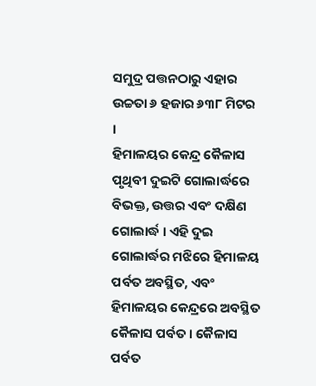ସମୁଦ୍ର ପତ୍ତନଠାରୁ ଏହାର ଉଚ୍ଚତା ୬ ହଜାର ୬୩୮ ମିଟର ।
ହିମାଳୟର କେନ୍ଦ୍ର କୈଳାସ
ପୃଥିବୀ ଦୁଇଟି ଗୋଲାର୍ଦ୍ଧରେ ବିଭକ୍ତ, ଉତ୍ତର ଏବଂ ଦକ୍ଷିଣ ଗୋଲାର୍ଦ୍ଧ । ଏହି ଦୁଇ ଗୋଲାର୍ଦ୍ଧର ମଝିରେ ହିମାଳୟ ପର୍ବତ ଅବସ୍ଥିତ, ଏବଂ ହିମାଳୟର କେନ୍ଦ୍ରରେ ଅବସ୍ଥିତ କୈଳାସ ପର୍ବତ । କୈଳାସ ପର୍ବତ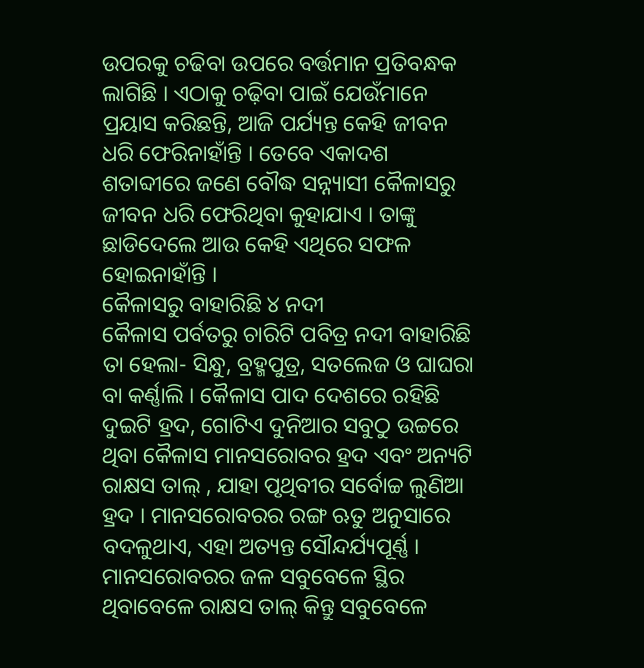ଉପରକୁ ଚଢିବା ଉପରେ ବର୍ତ୍ତମାନ ପ୍ରତିବନ୍ଧକ ଲାଗିଛି । ଏଠାକୁ ଚଢ଼ିବା ପାଇଁ ଯେଉଁମାନେ ପ୍ରୟାସ କରିଛନ୍ତି, ଆଜି ପର୍ଯ୍ୟନ୍ତ କେହି ଜୀବନ ଧରି ଫେରିନାହାଁନ୍ତି । ତେବେ ଏକାଦଶ ଶତାବ୍ଦୀରେ ଜଣେ ବୌଦ୍ଧ ସନ୍ନ୍ୟାସୀ କୈଳାସରୁ ଜୀବନ ଧରି ଫେରିଥିବା କୁହାଯାଏ । ତାଙ୍କୁ ଛାଡିଦେଲେ ଆଉ କେହି ଏଥିରେ ସଫଳ ହୋଇନାହାଁନ୍ତି ।
କୈଳାସରୁ ବାହାରିଛି ୪ ନଦୀ
କୈଳାସ ପର୍ବତରୁ ଚାରିଟି ପବିତ୍ର ନଦୀ ବାହାରିଛି ତା ହେଲା- ସିନ୍ଧୁ, ବ୍ରହ୍ମପୁତ୍ର, ସତଲେଜ ଓ ଘାଘରା ବା କର୍ଣ୍ଣାଲି । କୈଳାସ ପାଦ ଦେଶରେ ରହିଛି ଦୁଇଟି ହ୍ରଦ, ଗୋଟିଏ ଦୁନିଆର ସବୁଠୁ ଉଚ୍ଚରେ ଥିବା କୈଳାସ ମାନସରୋବର ହ୍ରଦ ଏବଂ ଅନ୍ୟଟି ରାକ୍ଷସ ତାଲ୍ , ଯାହା ପୃଥିବୀର ସର୍ବୋଚ୍ଚ ଲୁଣିଆ ହ୍ରଦ । ମାନସରୋବରର ରଙ୍ଗ ଋତୁ ଅନୁସାରେ ବଦଳୁଥାଏ, ଏହା ଅତ୍ୟନ୍ତ ସୌନ୍ଦର୍ଯ୍ୟପୂର୍ଣ୍ଣ । ମାନସରୋବରର ଜଳ ସବୁବେଳେ ସ୍ଥିର ଥିବାବେଳେ ରାକ୍ଷସ ତାଲ୍ କିନ୍ତୁ ସବୁବେଳେ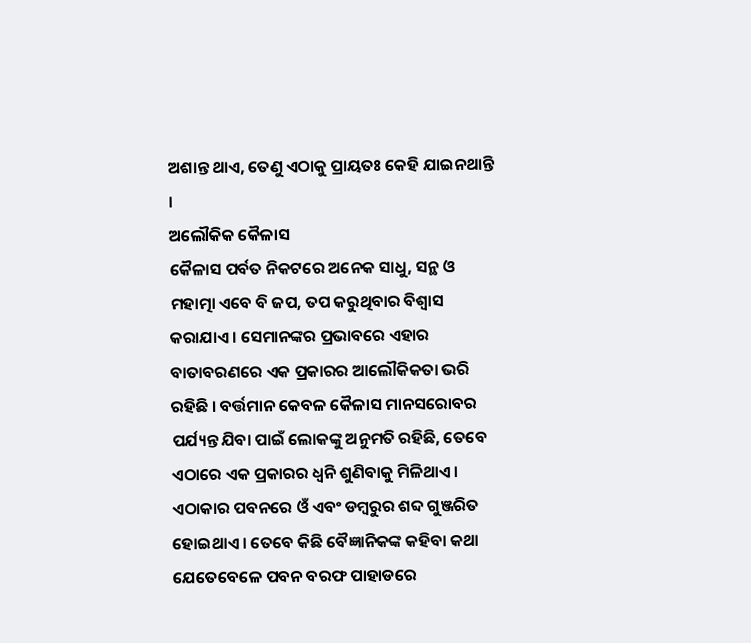ଅଶାନ୍ତ ଥାଏ, ତେଣୁ ଏଠାକୁ ପ୍ରାୟତଃ କେହି ଯାଇନଥାନ୍ତି ।
ଅଲୌକିକ କୈଳାସ
କୈଳାସ ପର୍ବତ ନିକଟରେ ଅନେକ ସାଧୁ, ସନ୍ଥ ଓ ମହାତ୍ମା ଏବେ ବି ଜପ, ତପ କରୁଥିବାର ବିଶ୍ବାସ କରାଯାଏ । ସେମାନଙ୍କର ପ୍ରଭାବରେ ଏହାର ବାତାବରଣରେ ଏକ ପ୍ରକାରର ଆଲୌକିକତା ଭରି ରହିଛି । ବର୍ତ୍ତମାନ କେବଳ କୈଳାସ ମାନସରୋବର ପର୍ଯ୍ୟନ୍ତ ଯିବା ପାଇଁ ଲୋକଙ୍କୁ ଅନୁମତି ରହିଛି, ତେବେ ଏଠାରେ ଏକ ପ୍ରକାରର ଧ୍ବନି ଶୁଣିବାକୁ ମିଳିଥାଏ । ଏଠାକାର ପବନରେ ଓଁ ଏବଂ ଡମ୍ବରୁର ଶବ୍ଦ ଗୁଞ୍ଜରିତ ହୋଇଥାଏ । ତେବେ କିଛି ବୈଜ୍ଞାନିକଙ୍କ କହିବା କଥା ଯେତେବେଳେ ପବନ ବରଫ ପାହାଡରେ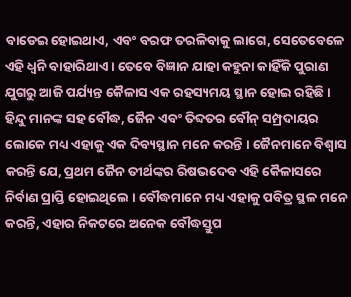ବାଡେଇ ହୋଇଥାଏ, ଏବଂ ବରଫ ତରଳିବାକୁ ଲାଗେ, ସେତେବେଳେ ଏହି ଧ୍ବନି ବାହାରିଥାଏ । ତେବେ ବିଜ୍ଞାନ ଯାହା କହୁନା କାହିଁକି ପୁରାଣ ଯୁଗରୁ ଆଜି ପର୍ଯ୍ୟନ୍ତ କୈଳାସ ଏକ ରହସ୍ୟମୟ ସ୍ଥାନ ହୋଇ ରହିଛି । ହିନ୍ଦୁ ମାନଙ୍କ ସହ ବୌଦ୍ଧ, ଜୈନ ଏବଂ ତିବ୍ଦତର ବୌନ୍ ସମ୍ପ୍ରଦାୟର ଲୋକେ ମଧ୍ୟ ଏହାକୁ ଏକ ଦିବ୍ୟସ୍ଥାନ ମନେ କରନ୍ତି । ଜୈନମାନେ ବିଶ୍ବାସ କରନ୍ତି ଯେ, ପ୍ରଥମ ଜୈନ ତୀର୍ଥଙ୍କର ରିଷଭଦେବ ଏହି କୈଳାସରେ ନିର୍ବାଣ ପ୍ରାପ୍ତି ହୋଇଥିଲେ । ବୌଦ୍ଧମାନେ ମଧ୍ୟ ଏହାକୁ ପବିତ୍ର ସ୍ଥଳ ମନେ କରନ୍ତି, ଏହାର ନିକଟରେ ଅନେକ ବୌଦ୍ଧସ୍ତୁପ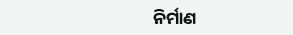ନିର୍ମାଣ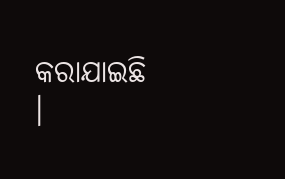କରାଯାଇଛି ।